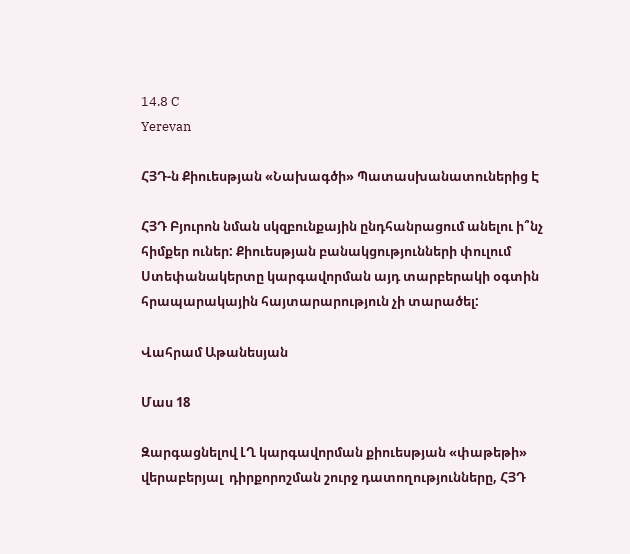14.8 C
Yerevan

ՀՅԴ‑ն Քիուեսթյան «Նախագծի» Պատասխանատուներից Է

ՀՅԴ Բյուրոն նման սկզբունքային ընդհանրացում անելու ի՞նչ հիմքեր ուներ: Քիուեսթյան բանակցությունների փուլում Ստեփանակերտը կարգավորման այդ տարբերակի օգտին հրապարակային հայտարարություն չի տարածել:

Վահրամ Աթանեսյան

Մաս 18

Զարգացնելով ԼՂ կարգավորման քիուեսթյան «փաթեթի» վերաբերյալ  դիրքորոշման շուրջ դատողությունները, ՀՅԴ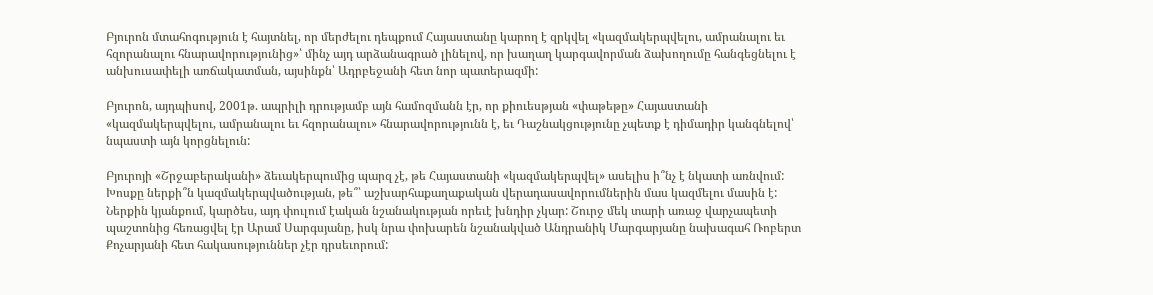Բյուրոն մտահոգություն է հայտնել, որ մերժելու դեպքում Հայաստանը կարող է զրկվել «կազմակերպվելու, ամրանալու եւ հզորանալու հնարավորությունից»՝ մինչ այդ արձանագրած լինելով, որ խաղաղ կարգավորման ձախողումը հանգեցնելու է անխուսափելի առճակատման, այսինքն՝ Ադրբեջանի հետ նոր պատերազմի:

Բյուրոն, այդպիսով, 2001թ. ապրիլի դրությամբ այն համոզմանն էր, որ քիուեսթյան «փաթեթը» Հայաստանի «կազմակերպվելու, ամրանալու եւ հզորանալու» հնարավորությունն է, եւ Դաշնակցությունը չպետք է դիմադիր կանգնելով՝ նպաստի այն կորցնելուն:

Բյուրոյի «Շրջաբերականի» ձեւակերպումից պարզ չէ, թե Հայաստանի «կազմակերպվել» ասելիս ի՞նչ է նկատի առնվում: Խոսքը ներքի՞ն կազմակերպվածության, թե՞՝ աշխարհաքաղաքական վերադասավորումներին մաս կազմելու մասին է: Ներքին կյանքում, կարծես, այդ փուլում էական նշանակության որեւէ խնդիր չկար: Շուրջ մեկ տարի առաջ վարչապետի պաշտոնից հեռացվել էր Արամ Սարգսյանը, իսկ նրա փոխարեն նշանակված Անդրանիկ Մարգարյանը նախագահ Ռոբերտ Քոչարյանի հետ հակասություններ չէր դրսեւորում: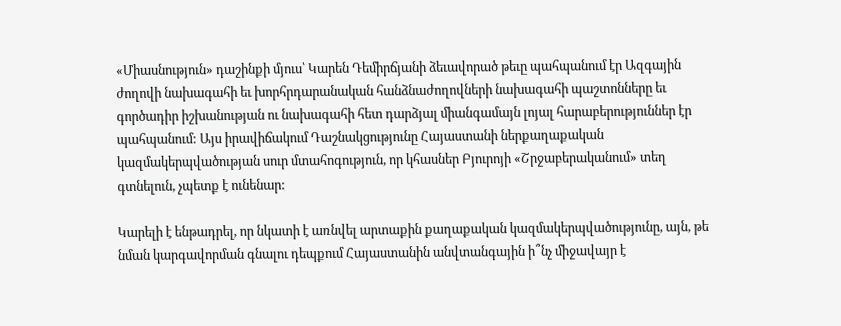«Միասնություն» դաշինքի մյուս՝ Կարեն Դեմիրճյանի ձեւավորած թեւը պահպանում էր Ազգային ժողովի նախագահի եւ խորհրդարանական հանձնաժողովների նախագահի պաշտոնները եւ գործադիր իշխանության ու նախագահի հետ դարձյալ միանգամայն լոյալ հարաբերություններ էր պահպանում: Այս իրավիճակում Դաշնակցությունը Հայաստանի ներքաղաքական կազմակերպվածության սուր մտահոգություն, որ կհասներ Բյուրոյի «Շրջաբերականում» տեղ գտնելուն, չպետք է ունենար:

Կարելի է ենթադրել, որ նկատի է առնվել արտաքին քաղաքական կազմակերպվածությունը, այն, թե նման կարգավորման գնալու դեպքում Հայաստանին անվտանգային ի՞նչ միջավայր է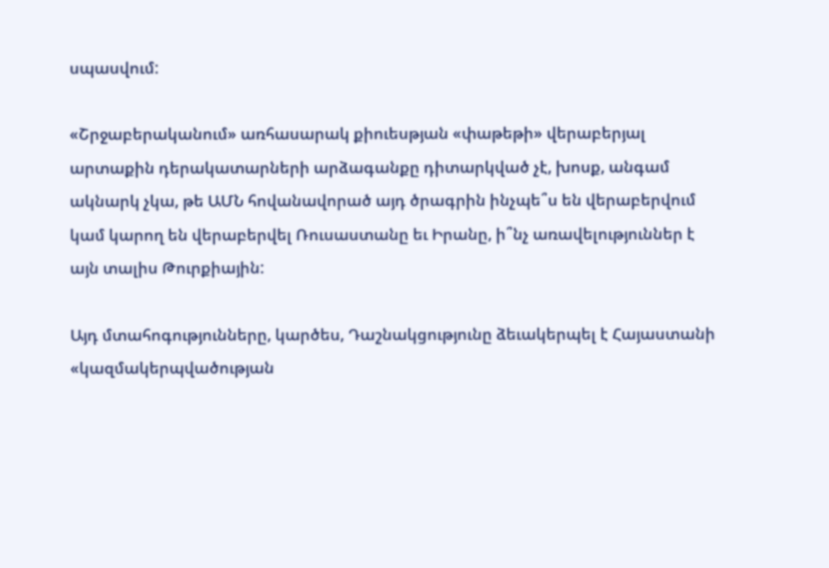սպասվում:

«Շրջաբերականում» առհասարակ քիուեսթյան «փաթեթի» վերաբերյալ արտաքին դերակատարների արձագանքը դիտարկված չէ, խոսք, անգամ ակնարկ չկա, թե ԱՄՆ հովանավորած այդ ծրագրին ինչպե՞ս են վերաբերվում կամ կարող են վերաբերվել Ռուսաստանը եւ Իրանը, ի՞նչ առավելություններ է այն տալիս Թուրքիային:

Այդ մտահոգությունները, կարծես, Դաշնակցությունը ձեւակերպել է Հայաստանի «կազմակերպվածության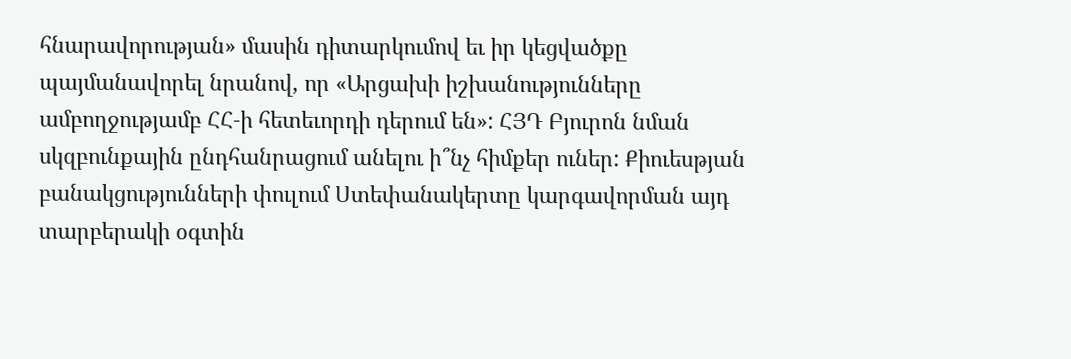հնարավորության» մասին դիտարկումով եւ իր կեցվածքը պայմանավորել նրանով, որ «Արցախի իշխանությունները ամբողջությամբ ՀՀ‑ի հետեւորդի դերում են»: ՀՅԴ Բյուրոն նման սկզբունքային ընդհանրացում անելու ի՞նչ հիմքեր ուներ: Քիուեսթյան բանակցությունների փուլում Ստեփանակերտը կարգավորման այդ տարբերակի օգտին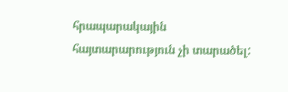հրապարակային հայտարարություն չի տարածել: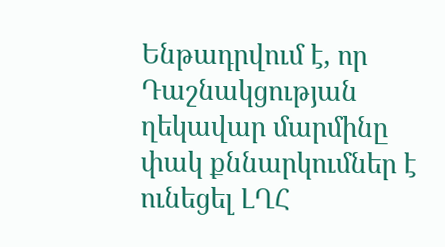Ենթադրվում է, որ Դաշնակցության ղեկավար մարմինը փակ քննարկումներ է ունեցել ԼՂՀ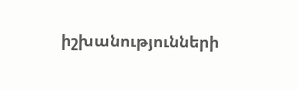իշխանությունների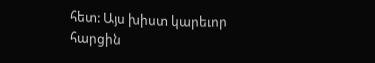հետ: Այս խիստ կարեւոր հարցին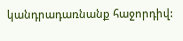կանդրադառնանք հաջորդիվ: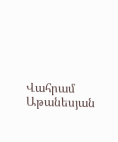Վահրամ Աթանեսյան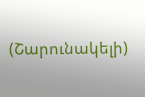(Շարունակելի)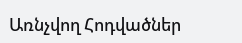Առնչվող Հոդվածներ